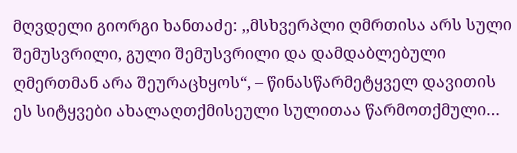მღვდელი გიორგი ხანთაძე: ,,მსხვერპლი ღმრთისა არს სული შემუსვრილი, გული შემუსვრილი და დამდაბლებული ღმერთმან არა შეურაცხყოს“, – წინასწარმეტყველ დავითის ეს სიტყვები ახალაღთქმისეული სულითაა წარმოთქმული…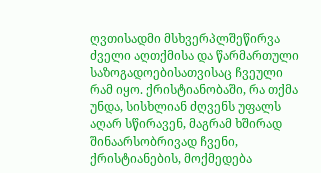ღვთისადმი მსხვერპლშეწირვა ძველი აღთქმისა და წარმართული საზოგადოებისათვისაც ჩვეული რამ იყო. ქრისტიანობაში, რა თქმა უნდა, სისხლიან ძღვენს უფალს აღარ სწირავენ, მაგრამ ხშირად შინაარსობრივად ჩვენი, ქრისტიანების, მოქმედება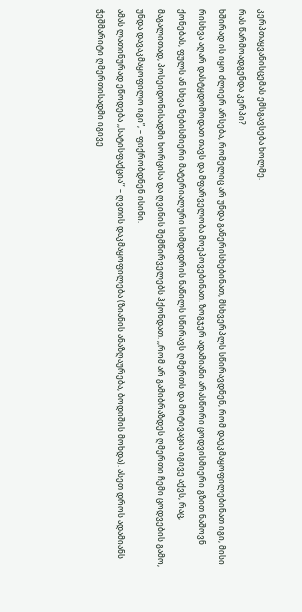კერპთაყვანისცემას ემსგავსება ხოლმე.
რას წარმოადგენდა კერპი?
ხშირად ის იყო ძლიერ არსება, რომელიც არ უნდა განერისხებინათ, მსხვერპლს სწირავდნენ, რომ დაეკმაყოფილებინათ იგი, მისი რისხვა აღარ დასტყდომოდათ თავს და მფარველობა მოეპოვებინათ. ზოგჯერ ადამიანი არასწორი ცოდვისმიერი გზით ნაშოვნ ქონებას, ფულს ან სხვა ნებისმიერი მატერიალური სიმდიდრის ნაწილს სწირავს ღმერთს და მოტივაცია იგივე აქვს, რაც, მაგალითად, პოსეიდონისადმი ხორცისა და ღვინის შემწირველებს ჰქონდათ. ,,რომ არ გამიბრაზდეს ღმერთი ჩემი ცოდვების გამო, უნდა დავაკმაყოფილო იგი”, – ფიქრობდნენ ისინი.
ამას ლათინურად ეწოდება ,,სატისფაქცია’’ – ღვთის დაკმაყოფილება (ზიანის ანაზღაურება, ბოდიშის მოხდა). ასეთ დროს ადამიანს ჭეშმარიტი ღმერთისადმი იგივე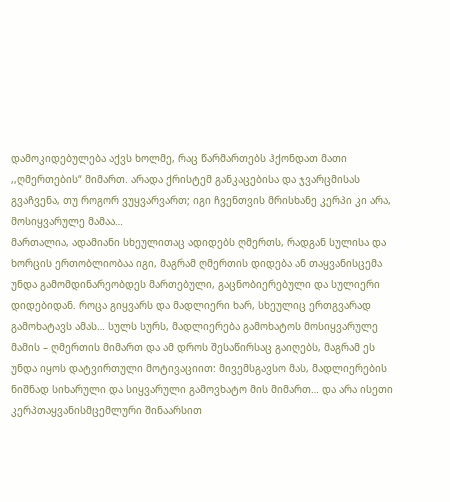დამოკიდებულება აქვს ხოლმე, რაც წარმართებს ჰქონდათ მათი ,,ღმერთების“ მიმართ. არადა ქრისტემ განკაცებისა და ჯვარცმისას გვაჩვენა, თუ როგორ ვუყვარვართ; იგი ჩვენთვის მრისხანე კერპი კი არა, მოსიყვარულე მამაა…
მართალია, ადამიანი სხეულითაც ადიდებს ღმერთს, რადგან სულისა და ხორცის ერთობლიობაა იგი, მაგრამ ღმერთის დიდება ან თაყვანისცემა უნდა გამომდინარეობდეს მართებული, გაცნობიერებული და სულიერი დიდებიდან. როცა გიყვარს და მადლიერი ხარ, სხეულიც ერთგვარად გამოხატავს ამას… სულს სურს, მადლიერება გამოხატოს მოსიყვარულე მამის – ღმერთის მიმართ და ამ დროს შესაწირსაც გაიღებს, მაგრამ ეს უნდა იყოს დატვირთული მოტივაციით: მივემსგავსო მას, მადლიერების ნიშნად სიხარული და სიყვარული გამოვხატო მის მიმართ… და არა ისეთი კერპთაყვანისმცემლური შინაარსით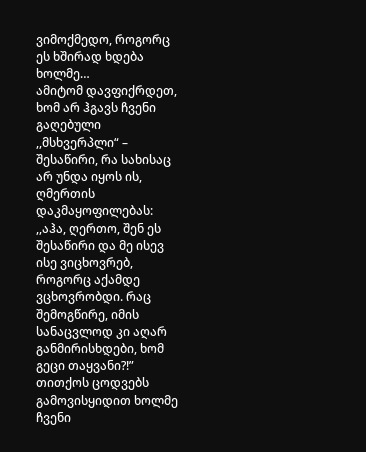ვიმოქმედო, როგორც ეს ხშირად ხდება ხოლმე…
ამიტომ დავფიქრდეთ, ხომ არ ჰგავს ჩვენი გაღებული ,,მსხვერპლი“ – შესაწირი, რა სახისაც არ უნდა იყოს ის, ღმერთის დაკმაყოფილებას: ,,აჰა, ღერთო, შენ ეს შესაწირი და მე ისევ ისე ვიცხოვრებ, როგორც აქამდე ვცხოვრობდი. რაც შემოგწირე, იმის სანაცვლოდ კი აღარ განმირისხდები, ხომ გეცი თაყვანი?!”
თითქოს ცოდვებს გამოვისყიდით ხოლმე ჩვენი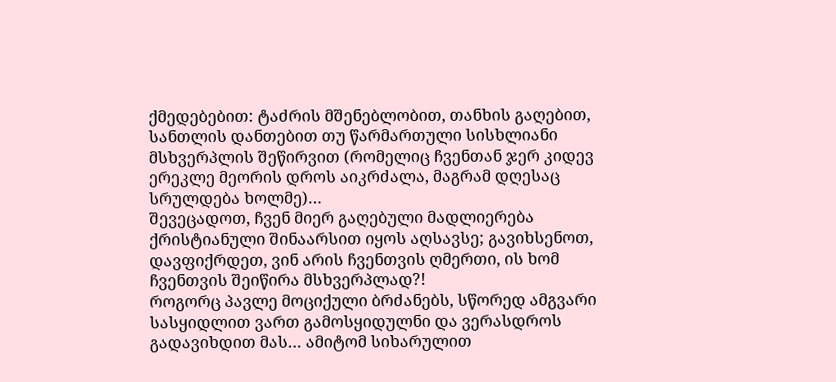ქმედებებით: ტაძრის მშენებლობით, თანხის გაღებით, სანთლის დანთებით თუ წარმართული სისხლიანი მსხვერპლის შეწირვით (რომელიც ჩვენთან ჯერ კიდევ ერეკლე მეორის დროს აიკრძალა, მაგრამ დღესაც სრულდება ხოლმე)…
შევეცადოთ, ჩვენ მიერ გაღებული მადლიერება ქრისტიანული შინაარსით იყოს აღსავსე; გავიხსენოთ, დავფიქრდეთ, ვინ არის ჩვენთვის ღმერთი, ის ხომ ჩვენთვის შეიწირა მსხვერპლად?!
როგორც პავლე მოციქული ბრძანებს, სწორედ ამგვარი სასყიდლით ვართ გამოსყიდულნი და ვერასდროს გადავიხდით მას… ამიტომ სიხარულით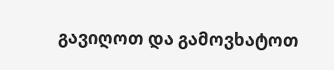გავიღოთ და გამოვხატოთ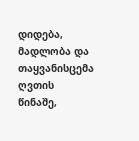დიდება, მადლობა და თაყვანისცემა ღვთის წინაშე,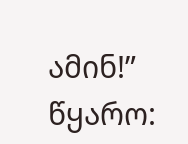ამინ!”
წყარო: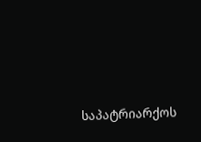საპატრიარქოს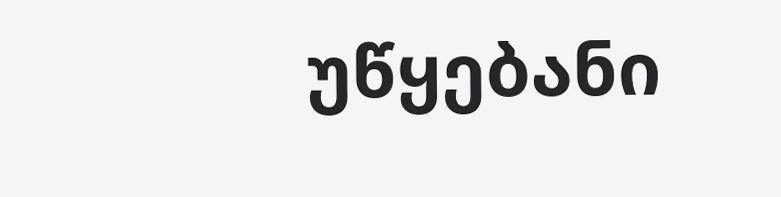უწყებანი